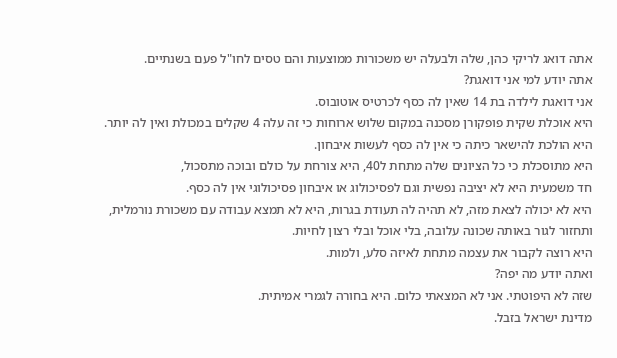אתה דואג לריקי כהן, שלה ולבעלה יש משכורות ממוצעות והם טסים לחו"ל פעם בשנתיים.
אתה יודע למי אני דואגת?
אני דואגת לילדה בת 14 שאין לה כסף לכרטיס אוטובוס.
היא אוכלת שקית פופקורן מסכנה במקום שלוש ארוחות כי זה עלה 4 שקלים במכולת ואין לה יותר.
היא הולכת להישאר כיתה כי אין לה כסף לעשות איבחון.
היא מתוסכלת כי כל הציונים שלה מתחת ל40, היא צורחת על כולם ובוכה מתסכול,
חד משמעית היא לא יציבה נפשית וגם לפסיכולוג או איבחון פסיכולוגי אין לה כסף.
היא לא יכולה לצאת מזה, לא תהיה לה תעודת בגרות, היא לא תמצא עבודה עם משכורת נורמלית, ותחזור לגור באותה שכונה עלובה, בלי אוכל ובלי רצון לחיות.
היא רוצה לקבור את עצמה מתחת לאיזה סלע, ולמות.
ואתה יודע מה יפה?
שזה לא היפוטתי. אני לא המצאתי כלום. היא בחורה לגמרי אמיתית.
מדינת ישראל בזבל.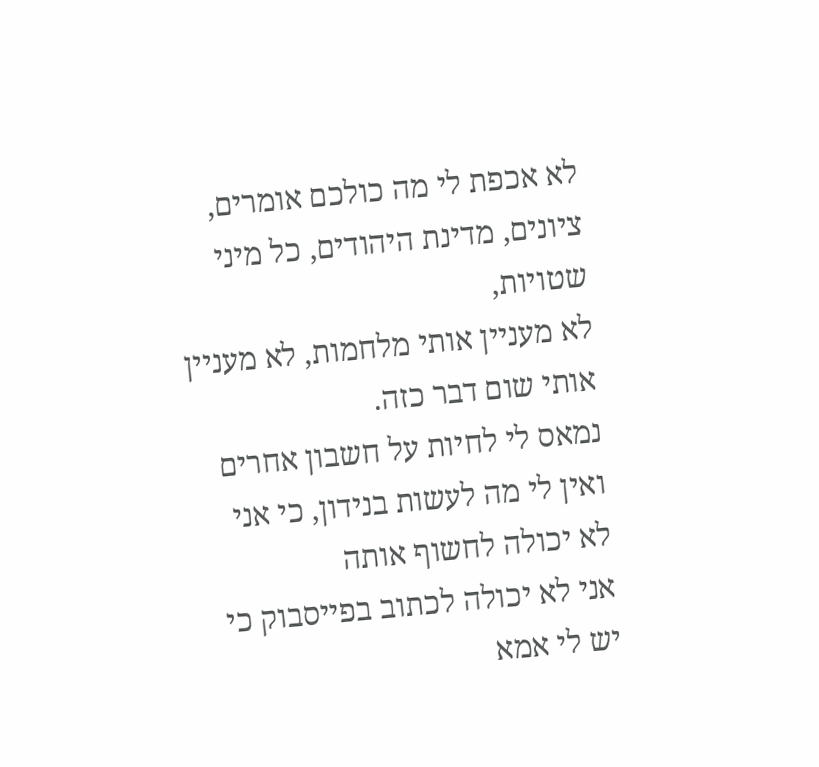לא אכפת לי מה כולכם אומרים, ציונים, מדינת היהודים, כל מיני שטויות,
לא מעניין אותי מלחמות, לא מעניין אותי שום דבר כזה.
נמאס לי לחיות על חשבון אחרים
ואין לי מה לעשות בנידון, כי אני לא יכולה לחשוף אותה
אני לא יכולה לכתוב בפייסבוק כי יש לי אמא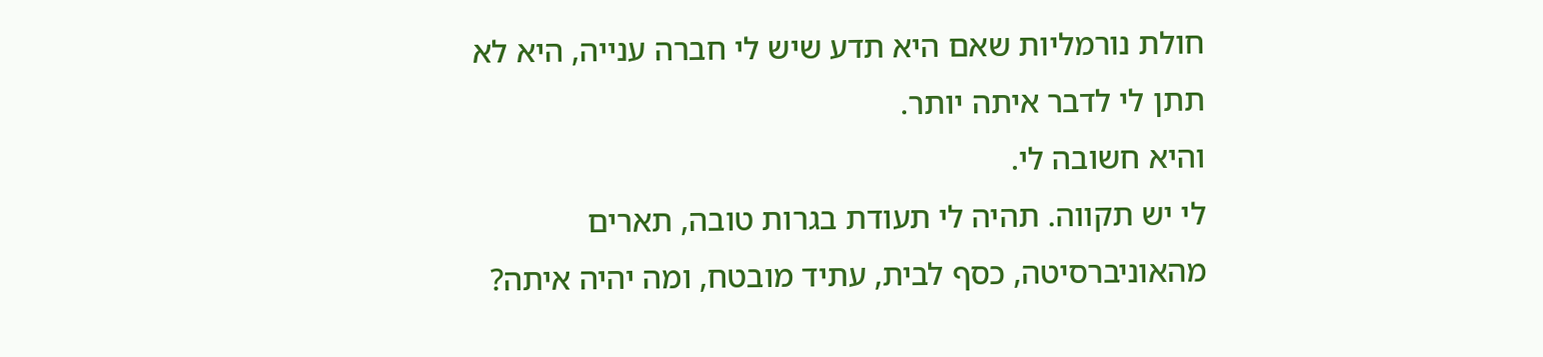חולת נורמליות שאם היא תדע שיש לי חברה ענייה, היא לא תתן לי לדבר איתה יותר.
והיא חשובה לי.
לי יש תקווה. תהיה לי תעודת בגרות טובה, תארים מהאוניברסיטה, כסף לבית, עתיד מובטח, ומה יהיה איתה?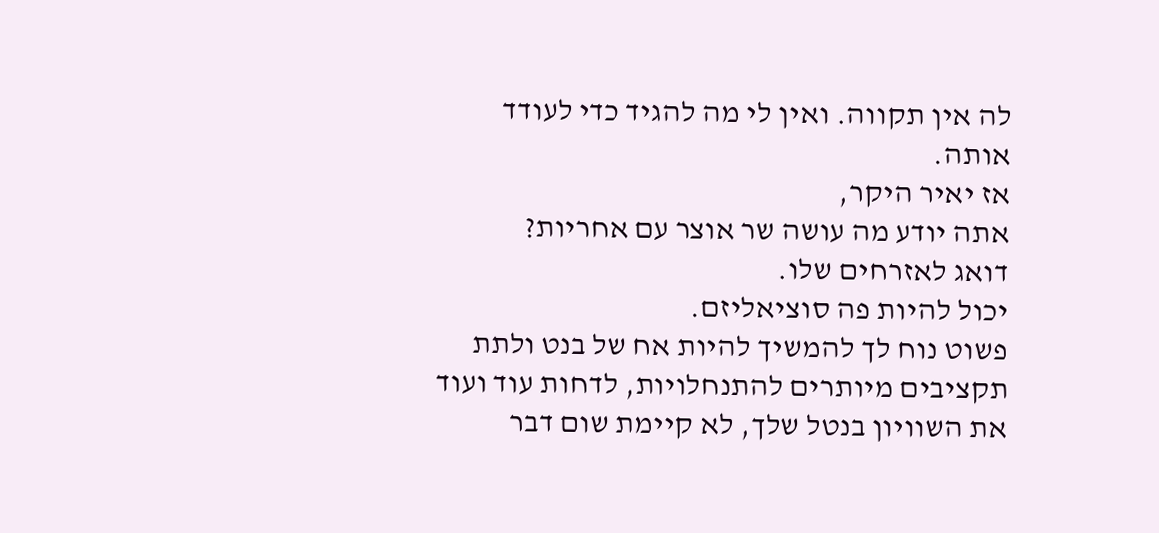לה אין תקווה. ואין לי מה להגיד כדי לעודד אותה.
אז יאיר היקר,
אתה יודע מה עושה שר אוצר עם אחריות?
דואג לאזרחים שלו.
יכול להיות פה סוציאליזם.
פשוט נוח לך להמשיך להיות אח של בנט ולתת תקציבים מיותרים להתנחלויות, לדחות עוד ועוד את השוויון בנטל שלך, לא קיימת שום דבר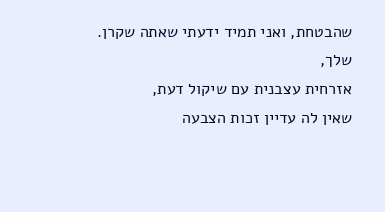שהבטחת, ואני תמיד ידעתי שאתה שקרן.
שלך,
אזרחית עצבנית עם שיקול דעת,
שאין לה עדיין זכות הצבעה